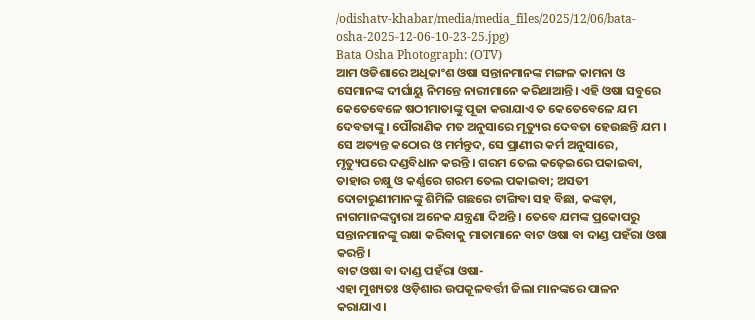/odishatv-khabar/media/media_files/2025/12/06/bata-osha-2025-12-06-10-23-25.jpg)
Bata Osha Photograph: (OTV)
ଆମ ଓଡିଶାରେ ଅଧିକାଂଶ ଓଷା ସନ୍ତାନମାନଙ୍କ ମଙ୍ଗଳ କାମନା ଓ ସେମାନଙ୍କ ଦୀର୍ଘାୟୁ ନିମନ୍ତେ ନାରୀମାନେ କରିଥାଆନ୍ତି। ଏହି ଓଷା ସବୁରେ କେତେବେଳେ ଷଠୀମାତାଙ୍କୁ ପୂଜା କରାଯାଏ ତ କେତେବେଳେ ଯମ ଦେବତାଙ୍କୁ। ପୌରାଣିକ ମତ ଅନୁସାରେ ମୃତ୍ୟୁର ଦେବତା ହେଉଛନ୍ତି ଯମ । ସେ ଅତ୍ୟନ୍ତ କଠୋର ଓ ମର୍ମନ୍ତୁଦ, ସେ ପ୍ରାଣୀର କର୍ମ ଅନୁସାରେ, ମୃତ୍ୟୁପରେ ଦଣ୍ଡବିଧାନ କରନ୍ତି । ଗରମ ତେଲ କଢ଼େଇରେ ପକାଇବା, ତାହାର ଚକ୍ଷୁ ଓ କର୍ଣ୍ଣରେ ଗରମ ତେଲ ପକାଇବା; ଅସତୀ ଦୋଚାରୁଣୀମାନଙ୍କୁ ଶିମିଳି ଗଛରେ ଟାଙ୍ଗିବା ସହ ବିଛା, କଙ୍କଡ଼ା, ନାଗମାନଙ୍କଦ୍ୱାରା ଅନେକ ଯନ୍ତ୍ରଣା ଦିଅନ୍ତି । ତେବେ ଯମଙ୍କ ପ୍ରକୋପରୁ ସନ୍ତାନମାନଙ୍କୁ ରକ୍ଷା କରିବାକୁ ମାତାମାନେ ବାଟ ଓଷା ବା ଦାଣ୍ଡ ପହଁରା ଓଷା କରନ୍ତି।
ବାଟ ଓଷା ବା ଦାଣ୍ଡ ପହଁରା ଓଷା-
ଏହା ମୁଖ୍ୟତଃ ଓଡ଼ିଶାର ଉପକୂଳବର୍ତ୍ତୀ ଜିଲା ମାନଙ୍କରେ ପାଳନ କରାଯାଏ।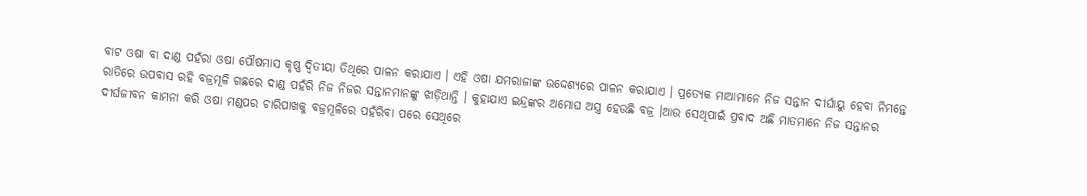ବାଟ ଓଷା ବା ଦାଣ୍ଡ ପହଁରା ଓଷା ପୌଷମାସ କୃଷ୍ଣ ଦ୍ୱିତୀୟା ତିଥିରେ ପାଳନ କରାଯାଏ । ଏହି ଓଷା ଯମରାଜାଙ୍କ ଉଦ୍ଦେଶ୍ୟରେ ପାଳନ କରାଯାଏ । ପ୍ରତ୍ୟେକ ମାଆମାନେ ନିଜ ସନ୍ତାନ ଦୀର୍ଘାୟୁ ହେବା ନିମନ୍ତେ ରାତିରେ ଉପବାସ ରହି ବଜ୍ରମୂଳି ଗଛରେ ଦାଣ୍ଡ ପହଁରି ନିଜ ନିଜର ସନ୍ତାନମାନଙ୍କୁ ଝାଡ଼ିଥାନ୍ତି । କୁହାଯାଏ ଇନ୍ଦ୍ରଙ୍କର ଅମୋଘ ଅସ୍ତ୍ର ହେଉଛି ବଜ୍ର ।ଆଉ ସେଥିପାଇଁ ପ୍ରବାଦ ଅଛି ମାତମାନେ ନିଜ ସନ୍ତାନର ଦୀର୍ଘଜୀବନ କାମନା କରି ଓଷା ମଣ୍ଡପର ଚାରିପାଖକୁ ବଜ୍ରମୂଳିରେ ପହଁରିବା ପରେ ସେଥିରେ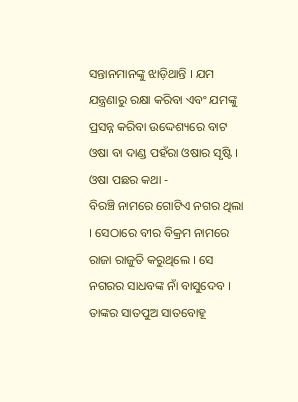ସନ୍ତାନମାନଙ୍କୁ ଝାଡ଼ିଥାନ୍ତି । ଯମ ଯନ୍ତ୍ରଣାରୁ ରକ୍ଷା କରିବା ଏବଂ ଯମଙ୍କୁ ପ୍ରସନ୍ନ କରିବା ଉଦ୍ଦେଶ୍ୟରେ ବାଟ ଓଷା ବା ଦାଣ୍ଡ ପହଁରା ଓଷାର ସୃଷ୍ଟି ।
ଓଷା ପଛର କଥା -
ବିରଞ୍ଚି ନାମରେ ଗୋଟିଏ ନଗର ଥିଲା । ସେଠାରେ ବୀର ବିକ୍ରମ ନାମରେ ରାଜା ରାଜୁତି କରୁଥିଲେ । ସେ ନଗରର ସାଧବଙ୍କ ନାଁ ବାସୁଦେବ । ତାଙ୍କର ସାତପୁଅ ସାତବୋହୂ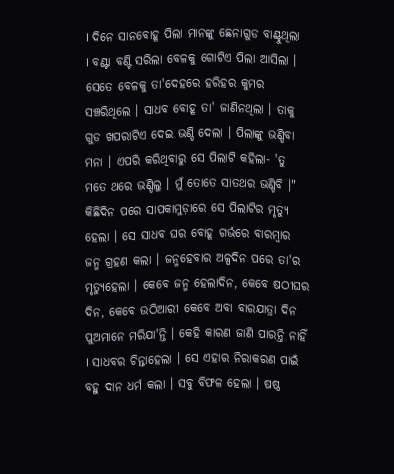। ଦିନେ ସାନବୋହୂ ପିଲା ମାନଙ୍କୁ ଛେନାଗୁଡ ବାଣ୍ଟୁଥିଲା । ବଣ୍ଟା ବଣ୍ଟି ସରିଲା ବେଳକୁ ଗୋଟିଏ ପିଲା ଆସିଲା । ସେତେ ବେଳକୁ ତା'ଦେହରେ ହରିହର କୁମର ସଞ୍ଚରିଥିଲେ । ସାଧବ ବୋହୂ ତା' ଜାଣିନଥିଲା । ତାକୁ ଗୁଡ ଖପରାଟିଏ ଦେଇ ଭଣ୍ଡି ଦେଲା । ପିଲାଙ୍କୁ ଭଣ୍ଡିବା ମନା । ଏପରି କରିଥିବାରୁ ସେ ପିଲାଟି କହିଲା- 'ତୁ ମତେ ଥରେ ଭଣ୍ଡିଲୁ । ମୁଁ ତୋତେ ସାତଥର ଭଣ୍ଡିବି ।" କିଛିଦିନ ପରେ ସାପକାମୁଡ଼ାରେ ସେ ପିଲାଟିର ମୃତ୍ୟୁ ହେଲା । ସେ ସାଧବ ଘର ବୋହୂ ଗର୍ଭରେ ବାରମ୍ବାର ଜନ୍ମ ଗ୍ରହଣ କଲା । ଜନ୍ମହେବାର ଅଳ୍ପଦିନ ପରେ ତା'ର ମୃତ୍ୟୁହେଲା । କେବେ ଜନ୍ମ ହେଲାଦିନ, କେବେ ଷଠୀଘର ଦିନ, କେବେ ଉଠିଆରୀ କେବେ ଅବା ବାରଯାତ୍ରା ଦିନ ପୁଅମାନେ ମରିଯା'ନ୍ତି । କେହି କାରଣ ଜାଣି ପାରନ୍ତି ନାହିଁ । ସାଧବର ଚିନ୍ତାହେଲା । ସେ ଏହାର ନିରାକରଣ ପାଇଁ ବହୁ ଦାନ ଧର୍ମ କଲା । ସବୁ ବିଫଳ ହେଲା । ଷଷ୍ଠ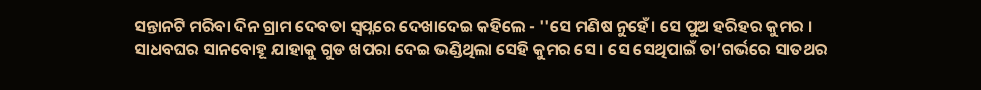ସନ୍ତାନଟି ମରିବା ଦିନ ଗ୍ରାମ ଦେବତା ସ୍ବପ୍ନରେ ଦେଖାଦେଇ କହିଲେ - ''ସେ ମଣିଷ ନୁହେଁ। ସେ ପୁଅ ହରିହର କୁମର । ସାଧବଘର ସାନବୋହୂ ଯାହାକୁ ଗୁଡ ଖପରା ଦେଇ ଭଣ୍ଡିଥିଲା ସେହି କୁମର ସେ । ସେ ସେଥିପାଇଁ ତା’ଗର୍ଭରେ ସାତଥର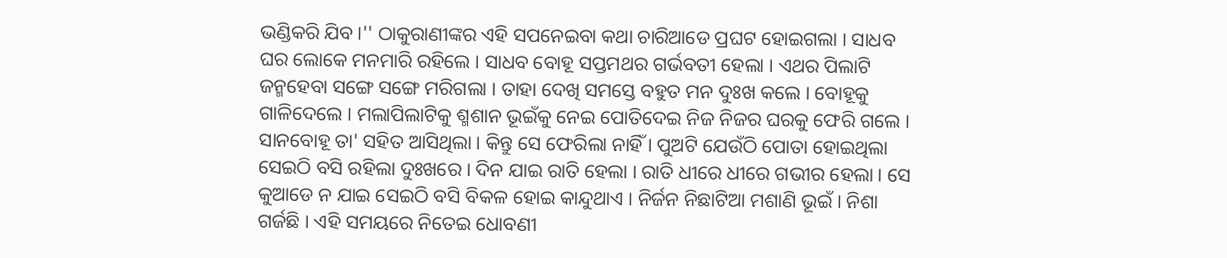ଭଣ୍ଡିକରି ଯିବ ।'' ଠାକୁରାଣୀଙ୍କର ଏହି ସପନେଇବା କଥା ଚାରିଆଡେ ପ୍ରଘଟ ହୋଇଗଲା । ସାଧବ ଘର ଲୋକେ ମନମାରି ରହିଲେ । ସାଧବ ବୋହୂ ସପ୍ତମଥର ଗର୍ଭବତୀ ହେଲା । ଏଥର ପିଲାଟି ଜନ୍ମହେବା ସଙ୍ଗେ ସଙ୍ଗେ ମରିଗଲା । ତାହା ଦେଖି ସମସ୍ତେ ବହୁତ ମନ ଦୁଃଖ କଲେ । ବୋହୂକୁ ଗାଳିଦେଲେ । ମଲାପିଲାଟିକୁ ଶ୍ମଶାନ ଭୂଇଁକୁ ନେଇ ପୋତିଦେଇ ନିଜ ନିଜର ଘରକୁ ଫେରି ଗଲେ । ସାନବୋହୂ ତା' ସହିତ ଆସିଥିଲା । କିନ୍ତୁ ସେ ଫେରିଲା ନାହିଁ । ପୁଅଟି ଯେଉଁଠି ପୋତା ହୋଇଥିଲା ସେଇଠି ବସି ରହିଲା ଦୁଃଖରେ । ଦିନ ଯାଇ ରାତି ହେଲା । ରାତି ଧୀରେ ଧୀରେ ଗଭୀର ହେଲା । ସେ କୁଆଡେ ନ ଯାଇ ସେଇଠି ବସି ବିକଳ ହୋଇ କାନ୍ଦୁଥାଏ । ନିର୍ଜନ ନିଛାଟିଆ ମଶାଣି ଭୂଇଁ । ନିଶା ଗର୍ଜଛି । ଏହି ସମୟରେ ନିତେଇ ଧୋବଣୀ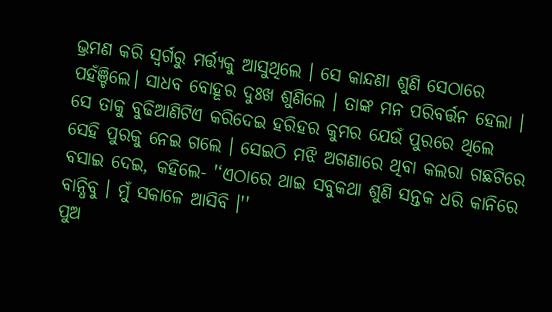ଭ୍ରମଣ କରି ସ୍ୱର୍ଗରୁ ମର୍ତ୍ତ୍ୟକୁ ଆସୁଥିଲେ । ସେ କାନ୍ଦଣା ଶୁଣି ସେଠାରେ ପହଁଞ୍ଚିଲେ। ସାଧବ ବୋହୂର ଦୁଃଖ ଶୁଣିଲେ । ତାଙ୍କ ମନ ପରିବର୍ତ୍ତନ ହେଲା । ସେ ତାକୁ ବୁଢିଆଣିଟିଏ କରିଦେଇ ହରିହର କୁମର ଯେଉଁ ପୁରରେ ଥିଲେ ସେହି ପୁରକୁ ନେଇ ଗଲେ । ସେଇଠି ମଝି ଅଗଣାରେ ଥିବା କଲରା ଗଛଟିରେ ବସାଇ ଦେଇ, କହିଲେ- '‘ଏଠାରେ ଥାଇ ସବୁକଥା ଶୁଣି ସନ୍ତକ ଧରି କାନିରେ ବାନ୍ଧିବୁ । ମୁଁ ସକାଳେ ଆସିବି ।''
ପୁଅ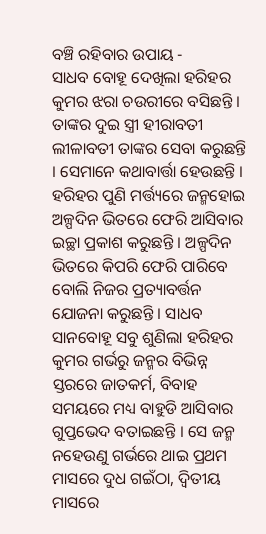ବଞ୍ଚି ରହିବାର ଉପାୟ -
ସାଧବ ବୋହୂ ଦେଖିଲା ହରିହର କୁମର ଝରା ଚଉରୀରେ ବସିଛନ୍ତି । ତାଙ୍କର ଦୁଇ ସ୍ତ୍ରୀ ହୀରାବତୀ ଲୀଳାବତୀ ତାଙ୍କର ସେବା କରୁଛନ୍ତି । ସେମାନେ କଥାବାର୍ତ୍ତା ହେଉଛନ୍ତି । ହରିହର ପୁଣି ମର୍ତ୍ତ୍ୟରେ ଜନ୍ମହୋଇ ଅଳ୍ପଦିନ ଭିତରେ ଫେରି ଆସିବାର ଇଚ୍ଛା ପ୍ରକାଶ କରୁଛନ୍ତି । ଅଳ୍ପଦିନ ଭିତରେ କିପରି ଫେରି ପାରିବେ ବୋଲି ନିଜର ପ୍ରତ୍ୟାବର୍ତ୍ତନ ଯୋଜନା କରୁଛନ୍ତି । ସାଧବ ସାନବୋହୂ ସବୁ ଶୁଣିଲା ହରିହର କୁମର ଗର୍ଭରୁ ଜନ୍ମର ବିଭିନ୍ନ ସ୍ତରରେ ଜାତକର୍ମ, ବିବାହ ସମୟରେ ମଧ୍ୟ ବାହୁଡି ଆସିବାର ଗୁପ୍ତଭେଦ ବତାଇଛନ୍ତି । ସେ ଜନ୍ମ ନହେଉଣୁ ଗର୍ଭରେ ଥାଇ ପ୍ରଥମ ମାସରେ ଦୁଧ ଗଇଁଠା, ଦ୍ଵିତୀୟ ମାସରେ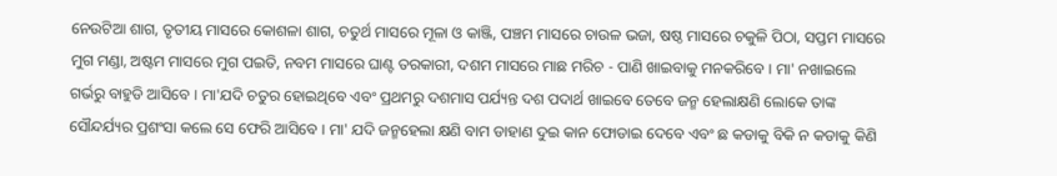ନେଉଟିଆ ଶାଗ, ତୃତୀୟ ମାସରେ କୋଶଳା ଶାଗ, ଚତୁର୍ଥ ମାସରେ ମୂଳା ଓ କାଞ୍ଜି, ପଞ୍ଚମ ମାସରେ ଚାଉଳ ଭଜା, ଷଷ୍ଠ ମାସରେ ଚକୁଳି ପିଠା, ସପ୍ତମ ମାସରେ ମୁଗ ମଣ୍ଡା, ଅଷ୍ଟମ ମାସରେ ମୁଗ ପଇତି, ନବମ ମାସରେ ଘାଣ୍ଟ ତରକାରୀ, ଦଶମ ମାସରେ ମାଛ ମରିଚ - ପାଣି ଖାଇବାକୁ ମନକରିବେ । ମା' ନଖାଇଲେ ଗର୍ଭରୁ ବାହୁଡି ଆସିବେ । ମା'ଯଦି ଚତୁର ହୋଇଥିବେ ଏବଂ ପ୍ରଥମରୁ ଦଶମାସ ପର୍ଯ୍ୟନ୍ତ ଦଶ ପଦାର୍ଥ ଖାଇବେ ତେବେ ଜନ୍ମ ହେଲାକ୍ଷଣି ଲୋକେ ତାଙ୍କ ସୌନ୍ଦର୍ଯ୍ୟର ପ୍ରଶଂସା କଲେ ସେ ଫେରି ଆସିବେ । ମା' ଯଦି ଜନ୍ମହେଲା କ୍ଷଣି ବାମ ଡାହାଣ ଦୁଇ କାନ ଫୋଡାଇ ଦେବେ ଏବଂ ଛ କଡାକୁ ବିକି ନ କଡାକୁ କିଣି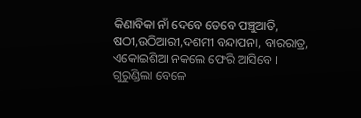କିଣାବିକା ନାଁ ଦେବେ ତେବେ ପଞ୍ଚୁଆତି, ଷଠୀ,ଉଠିଆରୀ,ଦଶମୀ ବନ୍ଦାପନା, ବାରରାତ୍ର, ଏକୋଇଶିଆ ନକଲେ ଫେରି ଆସିବେ । ଗୁରୁଣ୍ଡିଲା ବେଳେ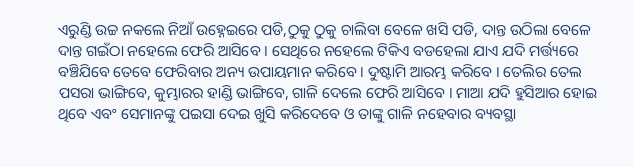ଏରୁଣ୍ଡି ଉଚ୍ଚ ନକଲେ ନିଆଁ ଉହ୍ନେଇରେ ପଡି,ଠୁକୁ ଠୁକୁ ଚାଲିବା ବେଳେ ଖସି ପଡି, ଦାନ୍ତ ଉଠିଲା ବେଳେ ଦାନ୍ତ ଗଇଁଠା ନହେଲେ ଫେରି ଆସିବେ । ସେଥିରେ ନହେଲେ ଟିକିଏ ବଡହେଲା ଯାଏ ଯଦି ମର୍ତ୍ତ୍ୟରେ ବଞ୍ଚିଯିବେ ତେବେ ଫେରିବାର ଅନ୍ୟ ଉପାୟମାନ କରିବେ । ଦୁଷ୍ଟାମି ଆରମ୍ଭ କରିବେ । ତେଲିର ତେଲ ପସରା ଭାଙ୍ଗିବେ, କୁମ୍ଭାରର ହାଣ୍ଡି ଭାଙ୍ଗିବେ, ଗାଳି ଦେଲେ ଫେରି ଆସିବେ । ମାଆ ଯଦି ହୁସିଆର ହୋଇ ଥିବେ ଏବଂ ସେମାନଙ୍କୁ ପଇସା ଦେଇ ଖୁସି କରିଦେବେ ଓ ତାଙ୍କୁ ଗାଳି ନହେବାର ବ୍ୟବସ୍ଥା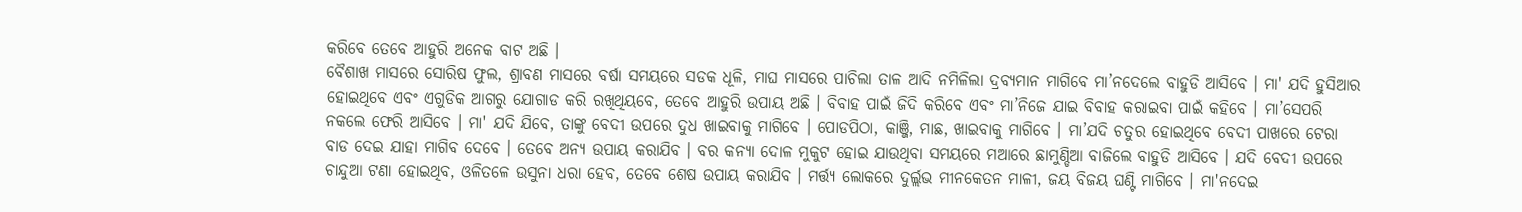କରିବେ ତେବେ ଆହୁରି ଅନେକ ବାଟ ଅଛି ।
ବୈଶାଖ ମାସରେ ସୋରିଷ ଫୁଲ, ଶ୍ରାବଣ ମାସରେ ବର୍ଷା ସମୟରେ ସଡକ ଧୂଳି, ମାଘ ମାସରେ ପାଚିଲା ତାଳ ଆଦି ନମିଳିଲା ଦ୍ରବ୍ୟମାନ ମାଗିବେ ମା’ନଦେଲେ ବାହୁଡି ଆସିବେ । ମା' ଯଦି ହୁସିଆର ହୋଇଥିବେ ଏବଂ ଏଗୁଡିକ ଆଗରୁ ଯୋଗାଡ କରି ରଖିଥିୟବେ, ତେବେ ଆହୁରି ଉପାୟ ଅଛି । ବିବାହ ପାଇଁ ଜିଦି କରିବେ ଏବଂ ମା’ନିଜେ ଯାଇ ବିବାହ କରାଇବା ପାଇଁ କହିବେ । ମା’ସେପରି ନକଲେ ଫେରି ଆସିବେ । ମା' ଯଦି ଯିବେ, ତାଙ୍କୁ ବେଦୀ ଉପରେ ଦୁଧ ଖାଇବାକୁ ମାଗିବେ । ପୋଡପିଠା, କାଞ୍ଜି, ମାଛ, ଖାଇବାକୁ ମାଗିବେ । ମା’ଯଦି ଚତୁର ହୋଇଥିବେ ବେଦୀ ପାଖରେ ଟେରା ବାଡ ଦେଇ ଯାହା ମାଗିବ ଦେବେ । ତେବେ ଅନ୍ୟ ଉପାୟ କରାଯିବ । ବର କନ୍ୟା ଦୋଳ ମୁକୁଟ ହୋଇ ଯାଉଥିବା ସମୟରେ ମଆରେ ଛାମୁଣ୍ଡିଆ ବାଜିଲେ ବାହୁଡି ଆସିବେ । ଯଦି ବେଦୀ ଉପରେ ଚାନ୍ଦୁଆ ଟଣା ହୋଇଥିବ, ଓଳିତଳେ ଉସୁନା ଧରା ହେବ, ତେବେ ଶେଷ ଉପାୟ କରାଯିବ । ମର୍ତ୍ତ୍ୟ ଲୋକରେ ଦୁର୍ଲ୍ଲଭ ମୀନକେତନ ମାଳୀ, ଜୟ ବିଜୟ ଘଣ୍ଟି ମାଗିବେ । ମା'ନଦେଇ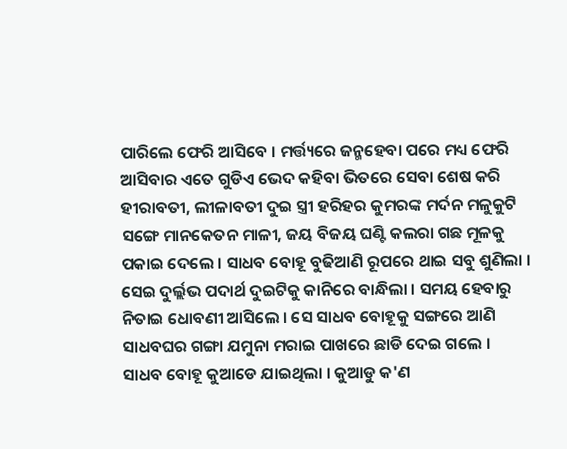ପାରିଲେ ଫେରି ଆସିବେ । ମର୍ତ୍ତ୍ୟରେ ଜନ୍ମହେବା ପରେ ମଧ୍ୟ ଫେରି ଆସିବାର ଏତେ ଗୁଡିଏ ଭେଦ କହିବା ଭିତରେ ସେବା ଶେଷ କରି ହୀରାବତୀ, ଲୀଳାବତୀ ଦୁଇ ସ୍ତ୍ରୀ ହରିହର କୁମରଙ୍କ ମର୍ଦନ ମଳୁକୁଟି ସଙ୍ଗେ ମାନକେତନ ମାଳୀ, ଜୟ ବିଜୟ ଘଣ୍ଟି କଲରା ଗଛ ମୂଳକୁ ପକାଇ ଦେଲେ । ସାଧବ ବୋହୂ ବୁଢିଆଣି ରୂପରେ ଥାଇ ସବୁ ଶୁଣିଲା । ସେଇ ଦୁର୍ଲ୍ଲଭ ପଦାର୍ଥ ଦୁଇଟିକୁ କାନିରେ ବାନ୍ଧିଲା । ସମୟ ହେବାରୁ ନିତାଇ ଧୋବଣୀ ଆସିଲେ । ସେ ସାଧବ ବୋହୂକୁ ସଙ୍ଗରେ ଆଣି ସାଧବଘର ଗଙ୍ଗା ଯମୁନା ମରାଇ ପାଖରେ ଛାଡି ଦେଇ ଗଲେ ।
ସାଧବ ବୋହୂ କୁଆଡେ ଯାଇଥିଲା । କୁଆଡୁ କ'ଣ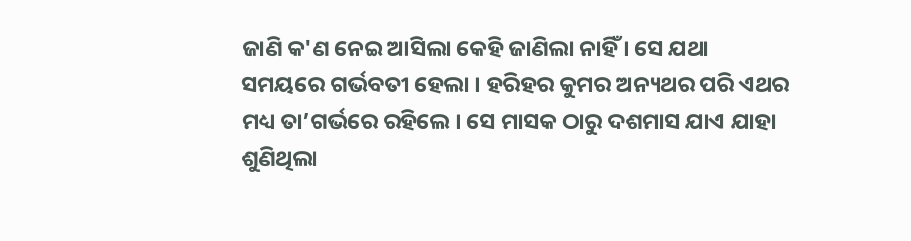ଜାଣି କ'ଣ ନେଇ ଆସିଲା କେହି ଜାଣିଲା ନାହିଁ । ସେ ଯଥା ସମୟରେ ଗର୍ଭବତୀ ହେଲା । ହରିହର କୁମର ଅନ୍ୟଥର ପରି ଏଥର ମଧ୍ୟ ତା’ଗର୍ଭରେ ରହିଲେ । ସେ ମାସକ ଠାରୁ ଦଶମାସ ଯାଏ ଯାହା ଶୁଣିଥିଲା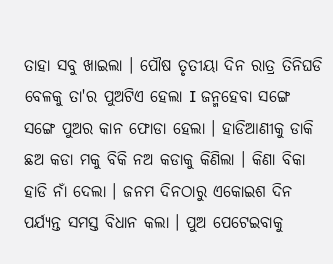ତାହା ସବୁ ଖାଇଲା । ପୌଷ ତୃତୀୟା ଦିନ ରାତ୍ର ତିନିଘଡି ବେଳକୁ ତା'ର ପୁଅଟିଏ ହେଲା I ଜନ୍ମହେବା ସଙ୍ଗେ ସଙ୍ଗେ ପୁଅର କାନ ଫୋଡା ହେଲା । ହାଡିଆଣୀକୁ ଡାକି ଛଅ କଡା ମକୁ ବିକି ନଅ କଡାକୁ କିଣିଲା । କିଣା ବିକା ହାଡି ନାଁ ଦେଲା । ଜନମ ଦିନଠାରୁ ଏକୋଇଶ ଦିନ ପର୍ଯ୍ୟନ୍ତ ସମସ୍ତ ବିଧାନ କଲା । ପୁଅ ପେଟେଇବାକୁ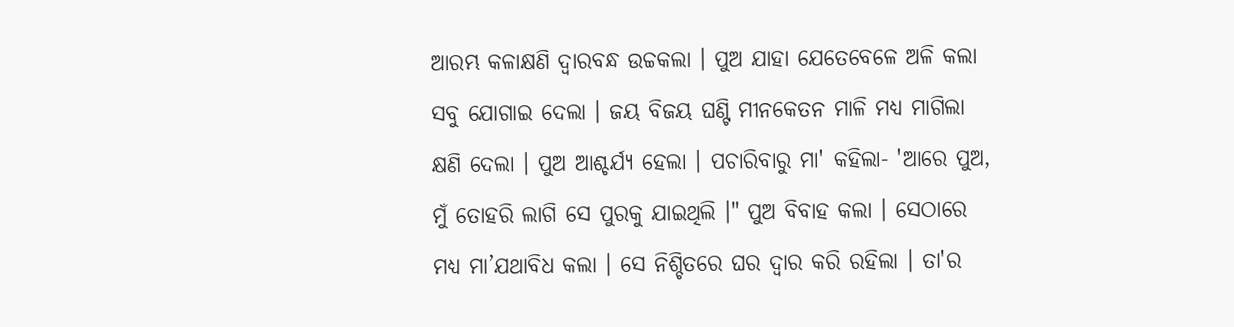ଆରମ୍ଭ କଳାକ୍ଷଣି ଦ୍ୱାରବନ୍ଧ ଉଚ୍ଚକଲା । ପୁଅ ଯାହା ଯେତେବେଳେ ଅଳି କଲା ସବୁ ଯୋଗାଇ ଦେଲା । ଜୟ ବିଜୟ ଘଣ୍ଟି ମୀନକେତନ ମାଳି ମଧ୍ୟ ମାଗିଲା କ୍ଷଣି ଦେଲା । ପୁଅ ଆଶ୍ଚର୍ଯ୍ୟ ହେଲା । ପଚାରିବାରୁ ମା' କହିଲା- 'ଆରେ ପୁଅ, ମୁଁ ତୋହରି ଲାଗି ସେ ପୁରକୁ ଯାଇଥିଲି ।" ପୁଅ ବିବାହ କଲା । ସେଠାରେ ମଧ୍ୟ ମା’ଯଥାବିଧ କଲା । ସେ ନିଶ୍ଚିତରେ ଘର ଦ୍ଵାର କରି ରହିଲା । ତା'ର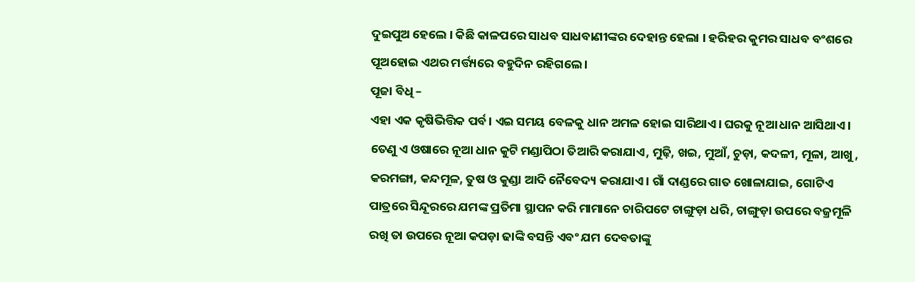ଦୁଇପୁଅ ହେଲେ । କିଛି କାଳପରେ ସାଧବ ସାଧବାଣୀଙ୍କର ଦେହାନ୍ତ ହେଲା । ହରିହର କୁମର ସାଧବ ବଂଶରେ ପୂଅହୋଇ ଏଥର ମର୍ତ୍ତ୍ୟରେ ବହୁଦିନ ରହିଗଲେ ।
ପୂଜା ବିଧି –
ଏହା ଏକ କୃଷିଭିତ୍ତିକ ପର୍ବ। ଏଇ ସମୟ ବେଳକୁ ଧାନ ଅମଳ ହୋଇ ସାରିଥାଏ। ଘରକୁ ନୂଆ ଧାନ ଆସିଥାଏ। ତେଣୁ ଏ ଓଷାରେ ନୂଆ ଧାନ କୁଟି ମଣ୍ଡାପିଠା ତିଆରି କରାଯାଏ, ମୁଢ଼ି, ଖଇ, ମୁଆଁ, ଚୁଡ଼ା, କଦଳୀ, ମୂଳା, ଆଖୁ, କରମଙ୍ଗା, କନ୍ଦମୂଳ, ତୁଷ ଓ କୁଣ୍ଡା ଆଦି ନୈବେଦ୍ୟ କରାଯାଏ । ଗାଁ ଦାଣ୍ଡରେ ଗାତ ଖୋଳାଯାଇ, ଗୋଟିଏ ପାତ୍ରରେ ସିନ୍ଦୂରରେ ଯମଙ୍କ ପ୍ରତିମା ସ୍ଥାପନ କରି ମାମାନେ ଚାରିପଟେ ଚାଙ୍ଗୁଡ଼ା ଧରି, ଚାଙ୍ଗୁଡ଼ା ଉପରେ ବଜ୍ରମୂଳି ରଖି ତା ଉପରେ ନୂଆ କପଡ଼ା ଢାଙ୍କି ବସନ୍ତି ଏବଂ ଯମ ଦେବତାଙ୍କୁ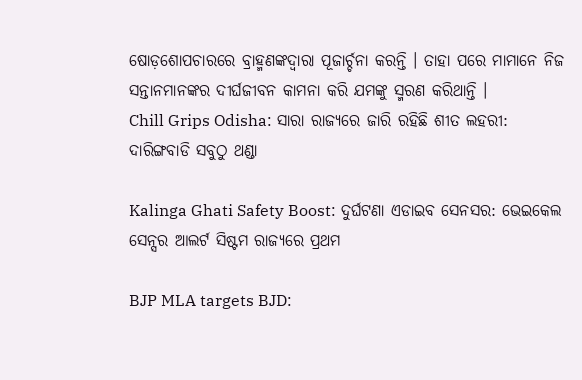ଷୋଡ଼ଶୋପଚାରରେ ବ୍ରାହ୍ମଣଙ୍କଦ୍ୱାରା ପୂଜାର୍ଚ୍ଚନା କରନ୍ତି । ତାହା ପରେ ମାମାନେ ନିଜ ସନ୍ତାନମାନଙ୍କର ଦୀର୍ଘଜୀବନ କାମନା କରି ଯମଙ୍କୁ ସ୍ମରଣ କରିଥାନ୍ତି ।
Chill Grips Odisha: ସାରା ରାଜ୍ୟରେ ଜାରି ରହିଛି ଶୀତ ଲହରୀ: ଦାରିଙ୍ଗବାଡି ସବୁଠୁ ଥଣ୍ଡା

Kalinga Ghati Safety Boost: ଦୁର୍ଘଟଣା ଏଡାଇବ ସେନସର: ଭେଇକେଲ ସେନ୍ସର ଆଲର୍ଟ ସିଷ୍ଟମ ରାଜ୍ୟରେ ପ୍ରଥମ

BJP MLA targets BJD: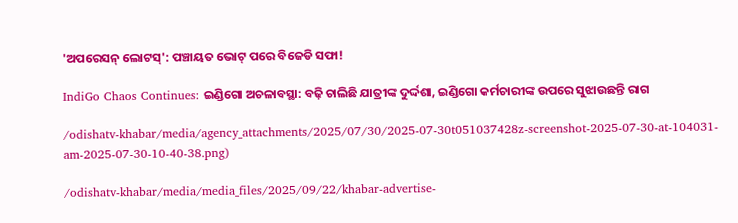'ଅପରେସନ୍ ଲୋଟସ୍': ପଞ୍ଚାୟତ ଭୋଟ୍ ପରେ ବିଜେଡି ସଫା!

IndiGo Chaos Continues: ଇଣ୍ଡିଗୋ ଅଚଳାବସ୍ଥା: ବଢ଼ି ଚାଲିଛି ଯାତ୍ରୀଙ୍କ ଦୁର୍ଦ୍ଦଶା, ଇଣ୍ଡିଗୋ କର୍ମଚାରୀଙ୍କ ଉପରେ ସୁଝାଉଛନ୍ତି ରାଗ

/odishatv-khabar/media/agency_attachments/2025/07/30/2025-07-30t051037428z-screenshot-2025-07-30-at-104031-am-2025-07-30-10-40-38.png)

/odishatv-khabar/media/media_files/2025/09/22/khabar-advertise-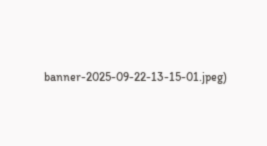banner-2025-09-22-13-15-01.jpeg)